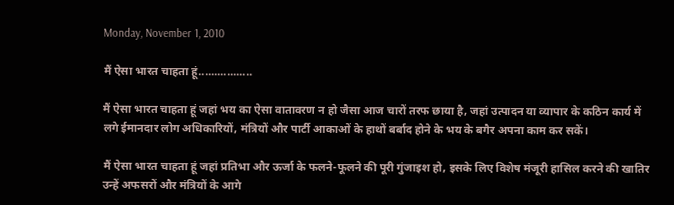Monday, November 1, 2010

मैं ऐसा भारत चाहता हूं.................

मैं ऐसा भारत चाहता हूं जहां भय का ऐसा वातावरण न हो जैसा आज चारों तरफ छाया है, जहां उत्पादन या व्यापार के कठिन कार्य में लगे ईमानदार लोग अधिकारियों, मंत्रियों और पार्टी आकाओं के हाथों बर्बाद होने के भय के बगैर अपना काम कर सकें।

मैं ऐसा भारत चाहता हूं जहां प्रतिभा और ऊर्जा के फलने-फूलने की पूरी गुंजाइश हो, इसके लिए विशेष मंजूरी हासिल करने की खातिर उन्हें अफसरों और मंत्रियों के आगे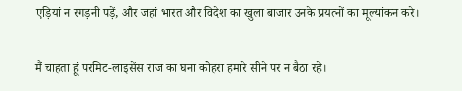एड़ियां न रगड़नी पड़ें, और जहां भारत और विदेश का खुला बाजार उनके प्रयत्नों का मूल्यांकन करे।

मैं चाहता हूं परमिट-लाइसेंस राज का घना कोहरा हमारे सीने पर न बैठा रहे।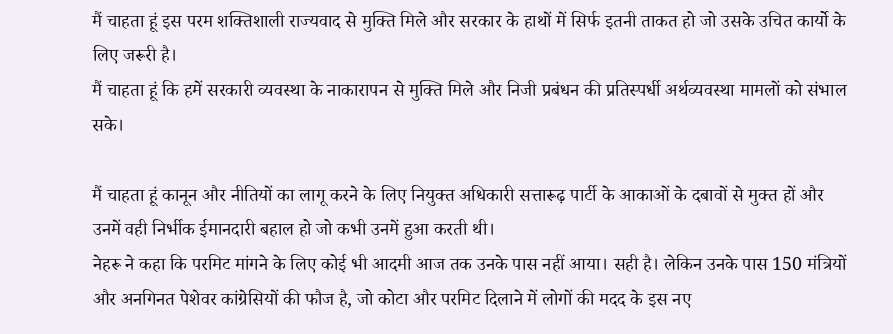मैं चाहता हूं इस परम शक्तिशाली राज्यवाद से मुक्ति मिले और सरकार के हाथों में सिर्फ इतनी ताकत हो जो उसके उचित कार्यो के लिए जरूरी है।
मैं चाहता हूं कि हमें सरकारी व्यवस्था के नाकारापन से मुक्ति मिले और निजी प्रबंधन की प्रतिस्पर्धी अर्थव्यवस्था मामलों को संभाल सके।

मैं चाहता हूं कानून और नीतियों का लागू करने के लिए नियुक्त अधिकारी सत्तारूढ़ पार्टी के आकाओं के दबावों से मुक्त हों और उनमें वही निर्भीक ईमानदारी बहाल हो जो कभी उनमें हुआ करती थी।
नेहरू ने कहा कि परमिट मांगने के लिए कोई भी आदमी आज तक उनके पास नहीं आया। सही है। लेकिन उनके पास 150 मंत्रियों और अनगिनत पेशेवर कांग्रेसियों की फौज है, जो कोटा और परमिट दिलाने में लोगों की मदद के इस नए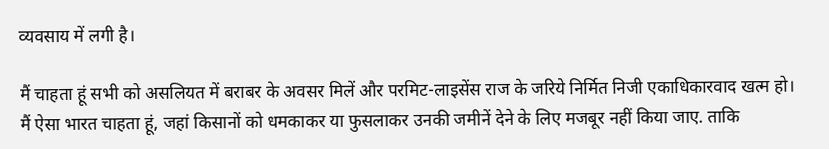व्यवसाय में लगी है।

मैं चाहता हूं सभी को असलियत में बराबर के अवसर मिलें और परमिट-लाइसेंस राज के जरिये निर्मित निजी एकाधिकारवाद खत्म हो।
मैं ऐसा भारत चाहता हूं, जहां किसानों को धमकाकर या फुसलाकर उनकी जमीनें देने के लिए मजबूर नहीं किया जाए. ताकि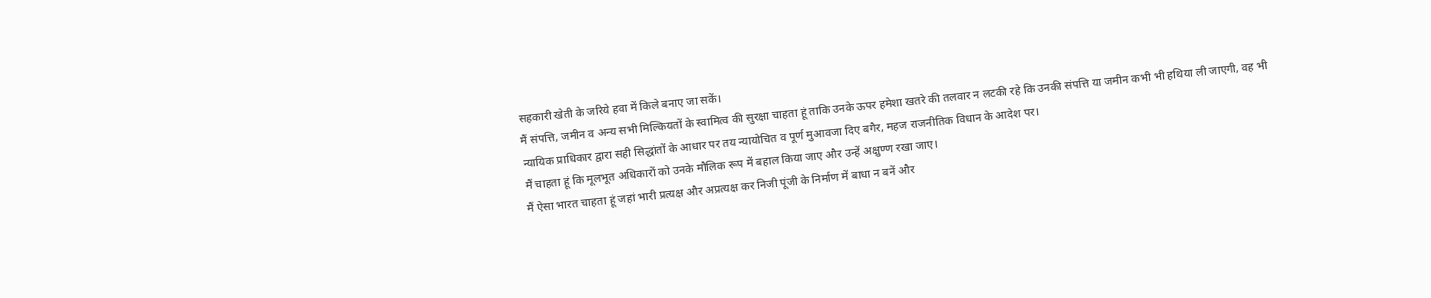सहकारी खेती के जरिये हवा में किले बनाए जा सकें।
मैं संपत्ति, जमीन व अन्य सभी मिल्कियतों के स्वामित्व की सुरक्षा चाहता हूं ताकि उनके ऊपर हमेशा खतरे की तलवार न लटकी रहे कि उनकी संपत्ति या जमीन कभी भी हथिया ली जाएगी, वह भी न्यायिक प्राधिकार द्वारा सही सिद्धांतों के आधार पर तय न्यायोचित व पूर्ण मुआवजा दिए बगैर, महज राजनीतिक विधान के आदेश पर।
मैं चाहता हूं कि मूलभूत अधिकारों को उनके मौलिक रूप में बहाल किया जाए और उन्हें अक्षुण्ण रखा जाए।
मैं ऐसा भारत चाहता हूं जहां भारी प्रत्यक्ष और अप्रत्यक्ष कर निजी पूंजी के निर्माण में बाधा न बनें और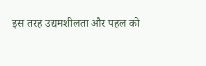इस तरह उद्यमशीलता और पहल को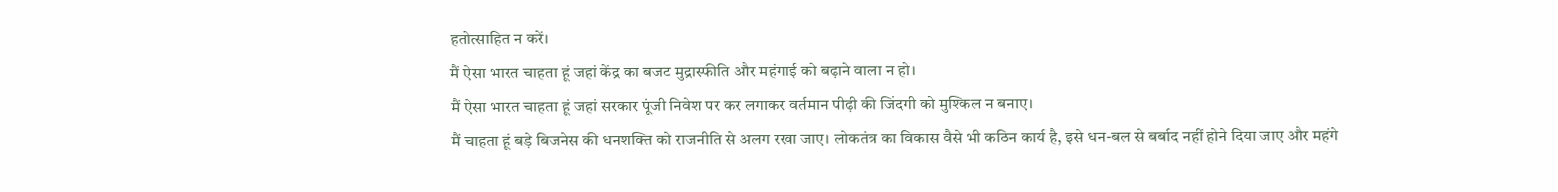हतोत्साहित न करें।
मैं ऐसा भारत चाहता हूं जहां केंद्र का बजट मुद्रास्फीति और महंगाई को बढ़ाने वाला न हो।
मैं ऐसा भारत चाहता हूं जहां सरकार पूंजी निवेश पर कर लगाकर वर्तमान पीढ़ी की जिंदगी को मुश्किल न बनाए।
मैं चाहता हूं बड़े बिजनेस की धनशक्ति को राजनीति से अलग रखा जाए। लोकतंत्र का विकास वैसे भी कठिन कार्य है, इसे धन-बल से बर्बाद नहीं होने दिया जाए और महंगे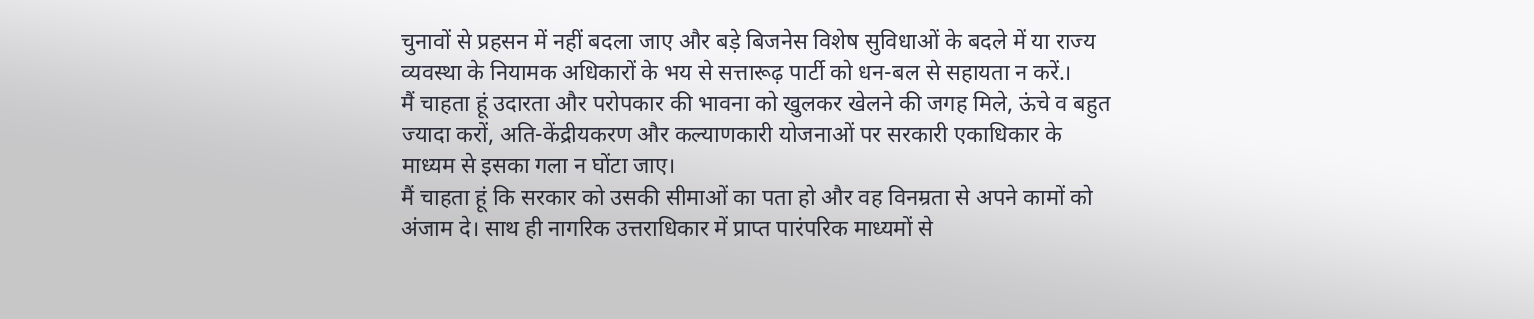चुनावों से प्रहसन में नहीं बदला जाए और बड़े बिजनेस विशेष सुविधाओं के बदले में या राज्य व्यवस्था के नियामक अधिकारों के भय से सत्तारूढ़ पार्टी को धन-बल से सहायता न करें.।
मैं चाहता हूं उदारता और परोपकार की भावना को खुलकर खेलने की जगह मिले, ऊंचे व बहुत ज्यादा करों, अति-केंद्रीयकरण और कल्याणकारी योजनाओं पर सरकारी एकाधिकार के माध्यम से इसका गला न घोंटा जाए।
मैं चाहता हूं कि सरकार को उसकी सीमाओं का पता हो और वह विनम्रता से अपने कामों को अंजाम दे। साथ ही नागरिक उत्तराधिकार में प्राप्त पारंपरिक माध्यमों से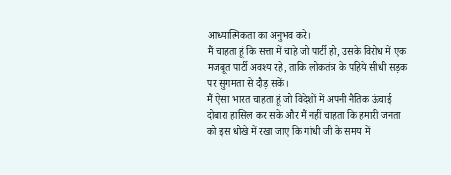आध्यात्मिकता का अनुभव करे।
मैं चाहता हूं कि सत्ता में चाहे जो पार्टी हो, उसके विरोध में एक मजबूत पार्टी अवश्य रहे, ताकि लोकतंत्र के पहिये सीधी सड़क पर सुगमता से दौड़ सकें।
मैं ऐसा भारत चाहता हूं जो विदेशों में अपनी नैतिक ऊंचाई दोबारा हासिल कर सके और मैं नहीं चाहता कि हमारी जनता को इस धोखे में रखा जाए कि गांधी जी के समय में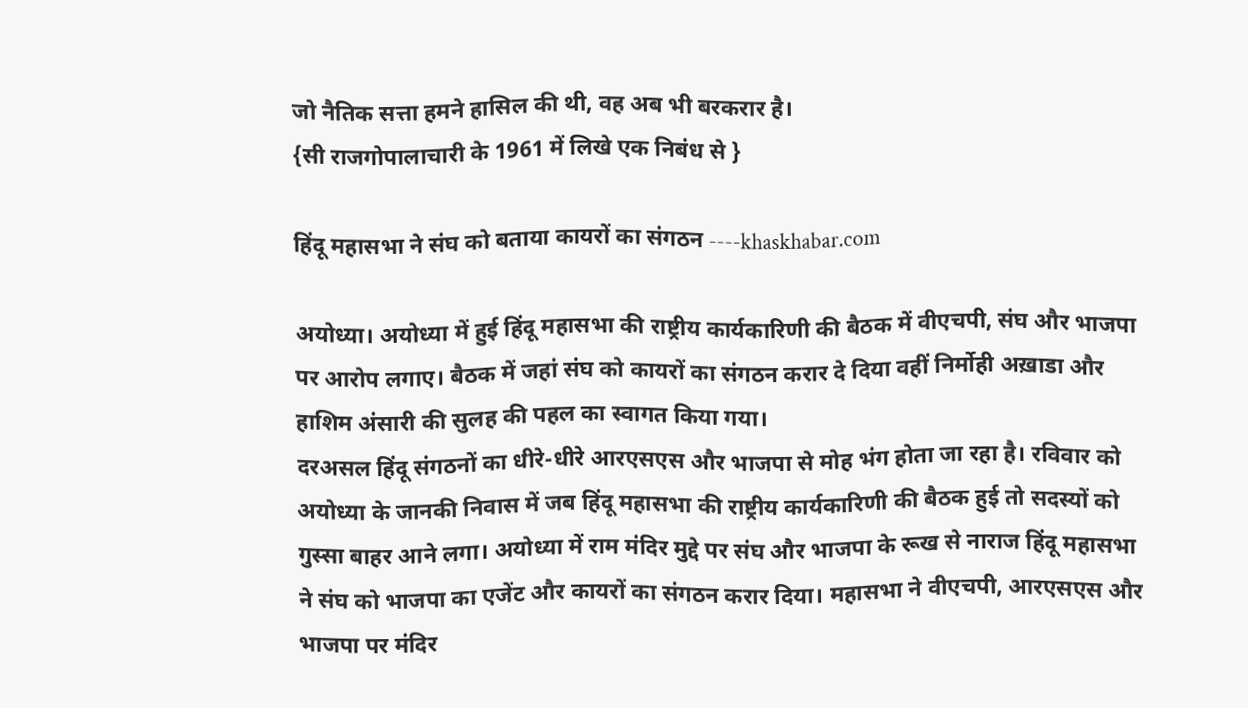जो नैतिक सत्ता हमने हासिल की थी, वह अब भी बरकरार है।
{सी राजगोपालाचारी के 1961 में लिखे एक निबंध से }

हिंदू महासभा ने संघ को बताया कायरों का संगठन ----khaskhabar.com

अयोध्या। अयोध्या में हुई हिंदू महासभा की राष्ट्रीय कार्यकारिणी की बैठक में वीएचपी, संघ और भाजपा पर आरोप लगाए। बैठक में जहां संघ को कायरों का संगठन करार दे दिया वहीं निर्मोही अख़ाडा और हाशिम अंसारी की सुलह की पहल का स्वागत किया गया।
दरअसल हिंदू संगठनों का धीरे-धीरे आरएसएस और भाजपा से मोह भंग होता जा रहा है। रविवार को अयोध्या के जानकी निवास में जब हिंदू महासभा की राष्ट्रीय कार्यकारिणी की बैठक हुई तो सदस्यों को गुस्सा बाहर आने लगा। अयोध्या में राम मंदिर मुद्दे पर संघ और भाजपा के रूख से नाराज हिंदू महासभा ने संघ को भाजपा का एजेंट और कायरों का संगठन करार दिया। महासभा ने वीएचपी, आरएसएस और भाजपा पर मंदिर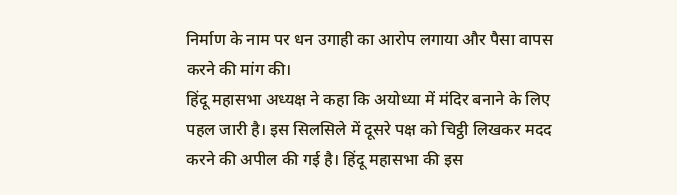निर्माण के नाम पर धन उगाही का आरोप लगाया और पैसा वापस करने की मांग की।
हिंदू महासभा अध्यक्ष ने कहा कि अयोध्या में मंदिर बनाने के लिए पहल जारी है। इस सिलसिले में दूसरे पक्ष को चिट्ठी लिखकर मदद करने की अपील की गई है। हिंदू महासभा की इस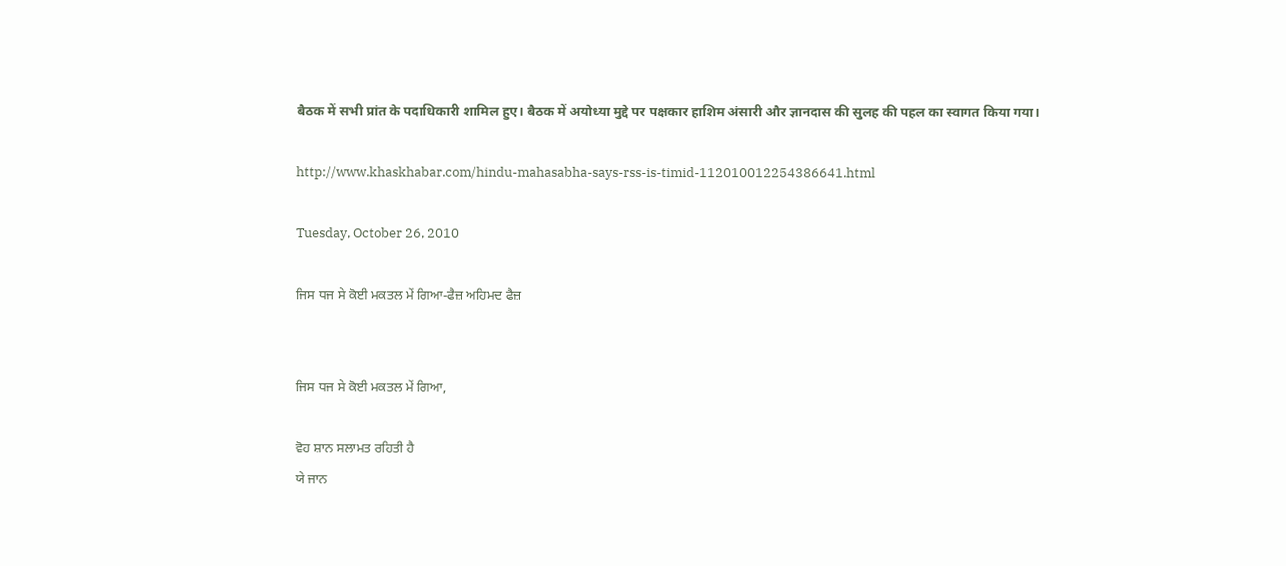बैठक में सभी प्रांत के पदाधिकारी शामिल हुए। बैठक में अयोध्या मुद्दे पर पक्षकार हाशिम अंसारी और ज्ञानदास की सुलह की पहल का स्वागत किया गया।

http://www.khaskhabar.com/hindu-mahasabha-says-rss-is-timid-112010012254386641.html

Tuesday, October 26, 2010

ਜਿਸ ਧਜ ਸੇ ਕੋਈ ਮਕਤਲ ਮੇਂ ਗਿਆ-ਫੈਜ਼ ਅਹਿਮਦ ਫੈਜ਼


ਜਿਸ ਧਜ ਸੇ ਕੋਈ ਮਕਤਲ ਮੇਂ ਗਿਆ,

ਵੋਹ ਸ਼ਾਨ ਸਲਾਮਤ ਰਹਿਤੀ ਹੈ
ਯੇ ਜਾਨ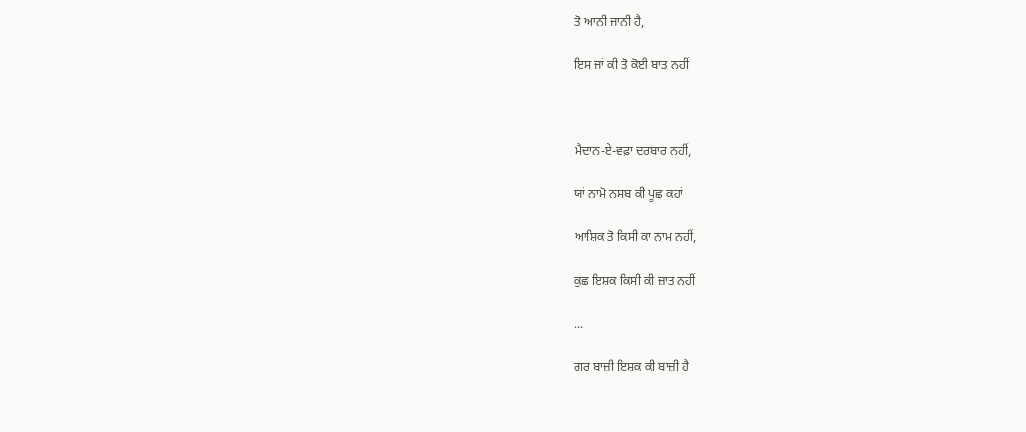ਤੋ ਆਨੀ ਜਾਨੀ ਹੈ,

ਇਸ ਜਾਂ ਕੀ ਤੋ ਕੋਈ ਬਾਤ ਨਹੀਂ



ਮੈਦਾਨ-ਏ-ਵਫ਼ਾ ਦਰਬਾਰ ਨਹੀਂ,

ਯਾਂ ਨਾਮੋ ਨਸਬ ਕੀ ਪੂਛ ਕਹਾਂ

ਆਸ਼ਿਕ ਤੋ ਕਿਸੀ ਕਾ ਨਾਮ ਨਹੀਂ,

ਕੁਛ ਇਸ਼ਕ ਕਿਸੀ ਕੀ ਜ਼ਾਤ ਨਹੀਂ

...

ਗਰ ਬਾਜ਼ੀ ਇਸ਼ਕ ਕੀ ਬਾਜ਼ੀ ਹੈ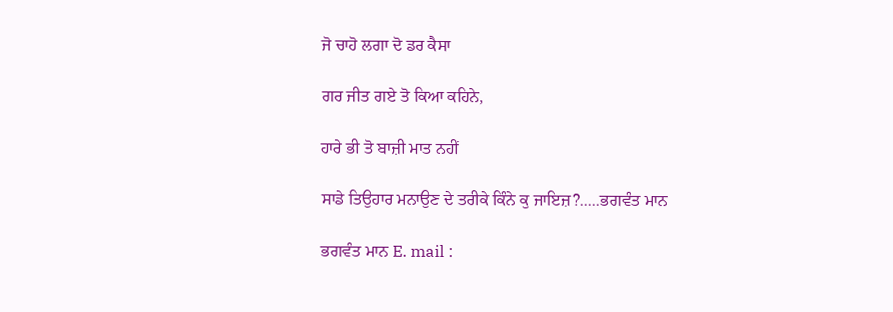ਜੋ ਚਾਹੋ ਲਗਾ ਦੋ ਡਰ ਕੈਸਾ

ਗਰ ਜੀਤ ਗਏ ਤੋ ਕਿਆ ਕਹਿਨੇ,

ਹਾਰੇ ਭੀ ਤੋ ਬਾਜ਼ੀ ਮਾਤ ਨਹੀਂ

ਸਾਡੇ ਤਿਉਹਾਰ ਮਨਾਉਣ ਦੇ ਤਰੀਕੇ ਕਿੰਨੇ ਕੁ ਜਾਇਜ਼?.....ਭਗਵੰਤ ਮਾਨ

ਭਗਵੰਤ ਮਾਨ E. mail :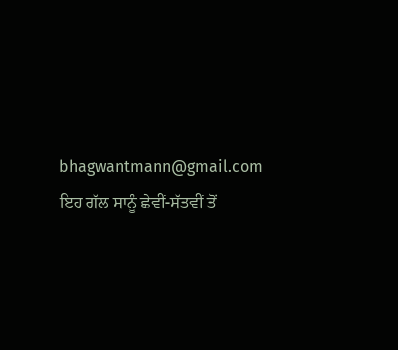bhagwantmann@gmail.com
ਇਹ ਗੱਲ ਸਾਨੂੰ ਛੇਵੀਂ-ਸੱਤਵੀਂ ਤੋਂ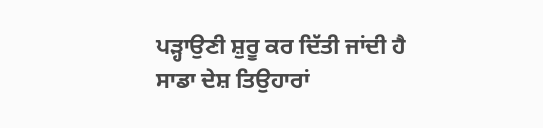ਪੜ੍ਹਾਉਣੀ ਸ਼ੁਰੂ ਕਰ ਦਿੱਤੀ ਜਾਂਦੀ ਹੈ ਸਾਡਾ ਦੇਸ਼ ਤਿਉਹਾਰਾਂ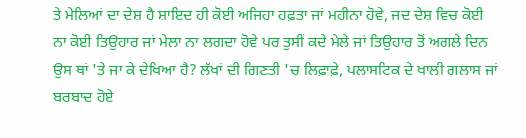ਤੇ ਮੇਲਿਆਂ ਦਾ ਦੇਸ਼ ਹੈ ਸ਼ਾਇਦ ਹੀ ਕੋਈ ਅਜਿਹਾ ਹਫ਼ਤਾ ਜਾਂ ਮਹੀਨਾ ਹੋਵੇ, ਜਦ ਦੇਸ਼ ਵਿਚ ਕੋਈ ਨਾ ਕੋਈ ਤਿਉਹਾਰ ਜਾਂ ਮੇਲਾ ਨਾ ਲਗਦਾ ਹੋਵੇ ਪਰ ਤੁਸੀਂ ਕਦੇ ਮੇਲੇ ਜਾਂ ਤਿਉਹਾਰ ਤੋਂ ਅਗਲੇ ਦਿਨ ਉਸ ਥਾਂ 'ਤੇ ਜਾ ਕੇ ਦੇਖਿਆ ਹੈ? ਲੱਖਾਂ ਦੀ ਗਿਣਤੀ 'ਚ ਲਿਫ਼ਾਫ਼ੇ, ਪਲਾਸਟਿਕ ਦੇ ਖਾਲੀ ਗਲਾਸ ਜਾਂ ਬਰਬਾਦ ਹੋਏ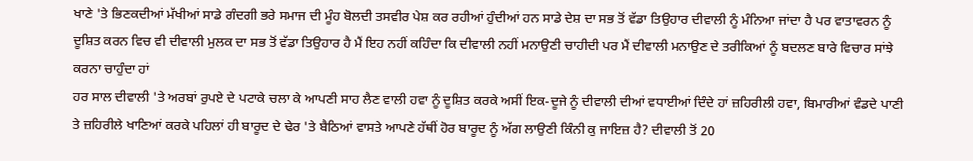ਖਾਣੇ 'ਤੇ ਭਿਣਕਦੀਆਂ ਮੱਖੀਆਂ ਸਾਡੇ ਗੰਦਗੀ ਭਰੇ ਸਮਾਜ ਦੀ ਮੂੰਹ ਬੋਲਦੀ ਤਸਵੀਰ ਪੇਸ਼ ਕਰ ਰਹੀਆਂ ਹੁੰਦੀਆਂ ਹਨ ਸਾਡੇ ਦੇਸ਼ ਦਾ ਸਭ ਤੋਂ ਵੱਡਾ ਤਿਉਹਾਰ ਦੀਵਾਲੀ ਨੂੰ ਮੰਨਿਆ ਜਾਂਦਾ ਹੈ ਪਰ ਵਾਤਾਵਰਨ ਨੂੰ ਦੂਸ਼ਿਤ ਕਰਨ ਵਿਚ ਵੀ ਦੀਵਾਲੀ ਮੁਲਕ ਦਾ ਸਭ ਤੋਂ ਵੱਡਾ ਤਿਉਹਾਰ ਹੈ ਮੈਂ ਇਹ ਨਹੀਂ ਕਹਿੰਦਾ ਕਿ ਦੀਵਾਲੀ ਨਹੀਂ ਮਨਾਉਣੀ ਚਾਹੀਦੀ ਪਰ ਮੈਂ ਦੀਵਾਲੀ ਮਨਾਉਣ ਦੇ ਤਰੀਕਿਆਂ ਨੂੰ ਬਦਲਣ ਬਾਰੇ ਵਿਚਾਰ ਸਾਂਝੇ ਕਰਨਾ ਚਾਹੁੰਦਾ ਹਾਂ
ਹਰ ਸਾਲ ਦੀਵਾਲੀ 'ਤੇ ਅਰਬਾਂ ਰੁਪਏ ਦੇ ਪਟਾਕੇ ਚਲਾ ਕੇ ਆਪਣੀ ਸਾਹ ਲੈਣ ਵਾਲੀ ਹਵਾ ਨੂੰ ਦੂਸ਼ਿਤ ਕਰਕੇ ਅਸੀਂ ਇਕ-ਦੂਜੇ ਨੂੰ ਦੀਵਾਲੀ ਦੀਆਂ ਵਧਾਈਆਂ ਦਿੰਦੇ ਹਾਂ ਜ਼ਹਿਰੀਲੀ ਹਵਾ, ਬਿਮਾਰੀਆਂ ਵੰਡਦੇ ਪਾਣੀ ਤੇ ਜ਼ਹਿਰੀਲੇ ਖਾਣਿਆਂ ਕਰਕੇ ਪਹਿਲਾਂ ਹੀ ਬਾਰੂਦ ਦੇ ਢੇਰ 'ਤੇ ਬੈਠਿਆਂ ਵਾਸਤੇ ਆਪਣੇ ਹੱਥੀਂ ਹੋਰ ਬਾਰੂਦ ਨੂੰ ਅੱਗ ਲਾਉਣੀ ਕਿੰਨੀ ਕੁ ਜਾਇਜ਼ ਹੈ? ਦੀਵਾਲੀ ਤੋਂ 20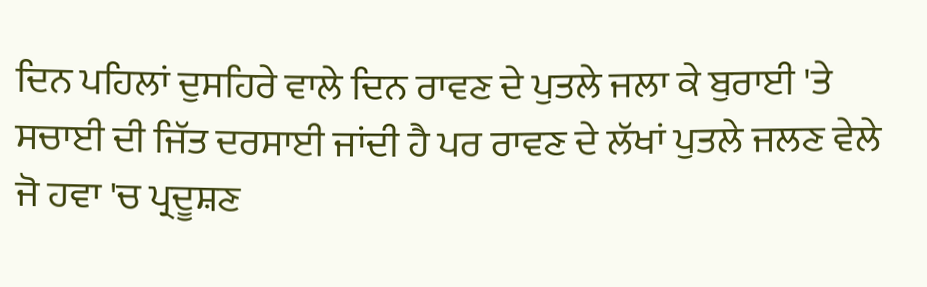ਦਿਨ ਪਹਿਲਾਂ ਦੁਸਹਿਰੇ ਵਾਲੇ ਦਿਨ ਰਾਵਣ ਦੇ ਪੁਤਲੇ ਜਲਾ ਕੇ ਬੁਰਾਈ 'ਤੇ ਸਚਾਈ ਦੀ ਜਿੱਤ ਦਰਸਾਈ ਜਾਂਦੀ ਹੈ ਪਰ ਰਾਵਣ ਦੇ ਲੱਖਾਂ ਪੁਤਲੇ ਜਲਣ ਵੇਲੇ ਜੋ ਹਵਾ 'ਚ ਪ੍ਰਦੂਸ਼ਣ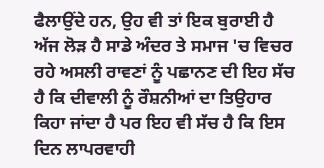ਫੈਲਾਉਂਦੇ ਹਨ, ਉਹ ਵੀ ਤਾਂ ਇਕ ਬੁਰਾਈ ਹੈ ਅੱਜ ਲੋੜ ਹੈ ਸਾਡੇ ਅੰਦਰ ਤੇ ਸਮਾਜ 'ਚ ਵਿਚਰ ਰਹੇ ਅਸਲੀ ਰਾਵਣਾਂ ਨੂੰ ਪਛਾਨਣ ਦੀ ਇਹ ਸੱਚ ਹੈ ਕਿ ਦੀਵਾਲੀ ਨੂੰ ਰੌਸ਼ਨੀਆਂ ਦਾ ਤਿਉਹਾਰ ਕਿਹਾ ਜਾਂਦਾ ਹੈ ਪਰ ਇਹ ਵੀ ਸੱਚ ਹੈ ਕਿ ਇਸ ਦਿਨ ਲਾਪਰਵਾਹੀ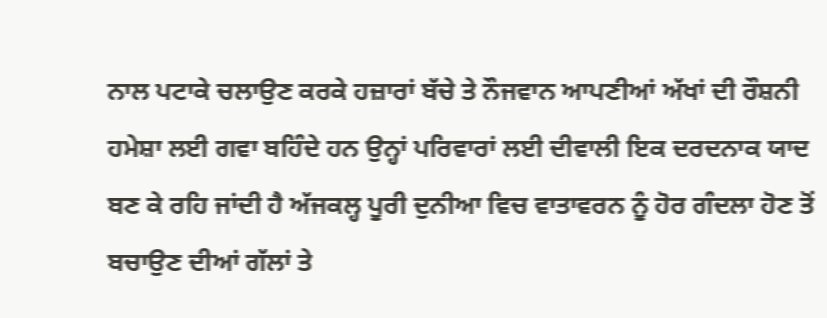ਨਾਲ ਪਟਾਕੇ ਚਲਾਉਣ ਕਰਕੇ ਹਜ਼ਾਰਾਂ ਬੱਚੇ ਤੇ ਨੌਜਵਾਨ ਆਪਣੀਆਂ ਅੱਖਾਂ ਦੀ ਰੌਸ਼ਨੀ ਹਮੇਸ਼ਾ ਲਈ ਗਵਾ ਬਹਿੰਦੇ ਹਨ ਉਨ੍ਹਾਂ ਪਰਿਵਾਰਾਂ ਲਈ ਦੀਵਾਲੀ ਇਕ ਦਰਦਨਾਕ ਯਾਦ ਬਣ ਕੇ ਰਹਿ ਜਾਂਦੀ ਹੈ ਅੱਜਕਲ੍ਹ ਪੂਰੀ ਦੁਨੀਆ ਵਿਚ ਵਾਤਾਵਰਨ ਨੂੰ ਹੋਰ ਗੰਦਲਾ ਹੋਣ ਤੋਂ ਬਚਾਉਣ ਦੀਆਂ ਗੱਲਾਂ ਤੇ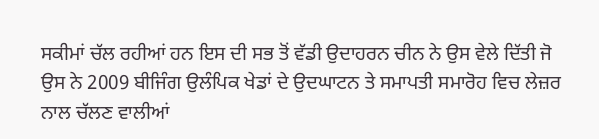ਸਕੀਮਾਂ ਚੱਲ ਰਹੀਆਂ ਹਨ ਇਸ ਦੀ ਸਭ ਤੋਂ ਵੱਡੀ ਉਦਾਹਰਨ ਚੀਨ ਨੇ ਉਸ ਵੇਲੇ ਦਿੱਤੀ ਜੋ ਉਸ ਨੇ 2009 ਬੀਜਿੰਗ ਉਲੰਪਿਕ ਖੇਡਾਂ ਦੇ ਉਦਘਾਟਨ ਤੇ ਸਮਾਪਤੀ ਸਮਾਰੋਹ ਵਿਚ ਲੇਜ਼ਰ ਨਾਲ ਚੱਲਣ ਵਾਲੀਆਂ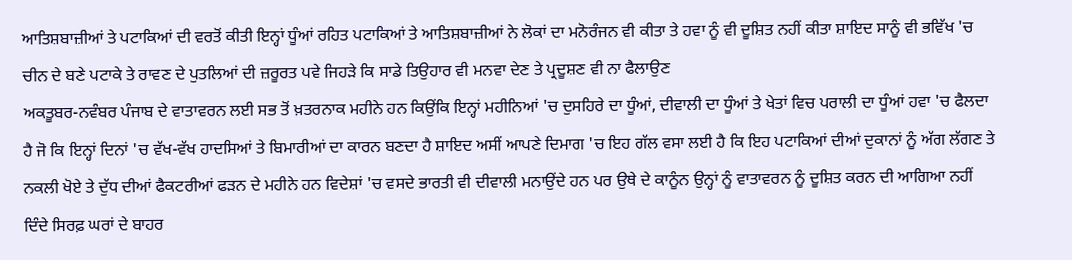ਆਤਿਸ਼ਬਾਜ਼ੀਆਂ ਤੇ ਪਟਾਕਿਆਂ ਦੀ ਵਰਤੋਂ ਕੀਤੀ ਇਨ੍ਹਾਂ ਧੂੰਆਂ ਰਹਿਤ ਪਟਾਕਿਆਂ ਤੇ ਆਤਿਸ਼ਬਾਜ਼ੀਆਂ ਨੇ ਲੋਕਾਂ ਦਾ ਮਨੋਰੰਜਨ ਵੀ ਕੀਤਾ ਤੇ ਹਵਾ ਨੂੰ ਵੀ ਦੂਸ਼ਿਤ ਨਹੀਂ ਕੀਤਾ ਸ਼ਾਇਦ ਸਾਨੂੰ ਵੀ ਭਵਿੱਖ 'ਚ ਚੀਨ ਦੇ ਬਣੇ ਪਟਾਕੇ ਤੇ ਰਾਵਣ ਦੇ ਪੁਤਲਿਆਂ ਦੀ ਜ਼ਰੂਰਤ ਪਵੇ ਜਿਹੜੇ ਕਿ ਸਾਡੇ ਤਿਉਹਾਰ ਵੀ ਮਨਵਾ ਦੇਣ ਤੇ ਪ੍ਰਦੂਸ਼ਣ ਵੀ ਨਾ ਫੈਲਾਉਣ
ਅਕਤੂਬਰ-ਨਵੰਬਰ ਪੰਜਾਬ ਦੇ ਵਾਤਾਵਰਨ ਲਈ ਸਭ ਤੋਂ ਖ਼ਤਰਨਾਕ ਮਹੀਨੇ ਹਨ ਕਿਉਂਕਿ ਇਨ੍ਹਾਂ ਮਹੀਨਿਆਂ 'ਚ ਦੁਸਹਿਰੇ ਦਾ ਧੂੰਆਂ, ਦੀਵਾਲੀ ਦਾ ਧੂੰਆਂ ਤੇ ਖੇਤਾਂ ਵਿਚ ਪਰਾਲੀ ਦਾ ਧੂੰਆਂ ਹਵਾ 'ਚ ਫੈਲਦਾ ਹੈ ਜੋ ਕਿ ਇਨ੍ਹਾਂ ਦਿਨਾਂ 'ਚ ਵੱਖ-ਵੱਖ ਹਾਦਸਿਆਂ ਤੇ ਬਿਮਾਰੀਆਂ ਦਾ ਕਾਰਨ ਬਣਦਾ ਹੈ ਸ਼ਾਇਦ ਅਸੀਂ ਆਪਣੇ ਦਿਮਾਗ 'ਚ ਇਹ ਗੱਲ ਵਸਾ ਲਈ ਹੈ ਕਿ ਇਹ ਪਟਾਕਿਆਂ ਦੀਆਂ ਦੁਕਾਨਾਂ ਨੂੰ ਅੱਗ ਲੱਗਣ ਤੇ ਨਕਲੀ ਖੋਏ ਤੇ ਦੁੱਧ ਦੀਆਂ ਫੈਕਟਰੀਆਂ ਫੜਨ ਦੇ ਮਹੀਨੇ ਹਨ ਵਿਦੇਸ਼ਾਂ 'ਚ ਵਸਦੇ ਭਾਰਤੀ ਵੀ ਦੀਵਾਲੀ ਮਨਾਉਂਦੇ ਹਨ ਪਰ ਉਥੇ ਦੇ ਕਾਨੂੰਨ ਉਨ੍ਹਾਂ ਨੂੰ ਵਾਤਾਵਰਨ ਨੂੰ ਦੂਸ਼ਿਤ ਕਰਨ ਦੀ ਆਗਿਆ ਨਹੀਂ ਦਿੰਦੇ ਸਿਰਫ਼ ਘਰਾਂ ਦੇ ਬਾਹਰ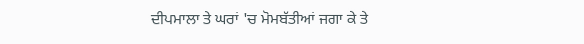ਦੀਪਮਾਲਾ ਤੇ ਘਰਾਂ 'ਚ ਮੋਮਬੱਤੀਆਂ ਜਗਾ ਕੇ ਤੇ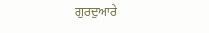ਗੁਰਦੁਆਰੇ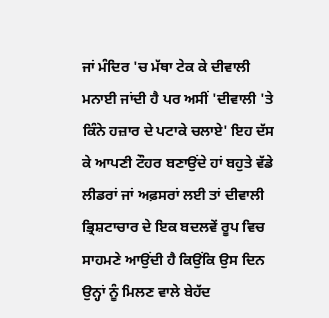ਜਾਂ ਮੰਦਿਰ 'ਚ ਮੱਥਾ ਟੇਕ ਕੇ ਦੀਵਾਲੀ ਮਨਾਈ ਜਾਂਦੀ ਹੈ ਪਰ ਅਸੀਂ 'ਦੀਵਾਲੀ 'ਤੇ ਕਿੰਨੇ ਹਜ਼ਾਰ ਦੇ ਪਟਾਕੇ ਚਲਾਏ' ਇਹ ਦੱਸ ਕੇ ਆਪਣੀ ਟੌਹਰ ਬਣਾਉਂਦੇ ਹਾਂ ਬਹੁਤੇ ਵੱਡੇ ਲੀਡਰਾਂ ਜਾਂ ਅਫ਼ਸਰਾਂ ਲਈ ਤਾਂ ਦੀਵਾਲੀ ਭ੍ਰਿਸ਼ਟਾਚਾਰ ਦੇ ਇਕ ਬਦਲਵੇਂ ਰੂਪ ਵਿਚ ਸਾਹਮਣੇ ਆਉਂਦੀ ਹੈ ਕਿਉਂਕਿ ਉਸ ਦਿਨ ਉਨ੍ਹਾਂ ਨੂੰ ਮਿਲਣ ਵਾਲੇ ਬੇਹੱਦ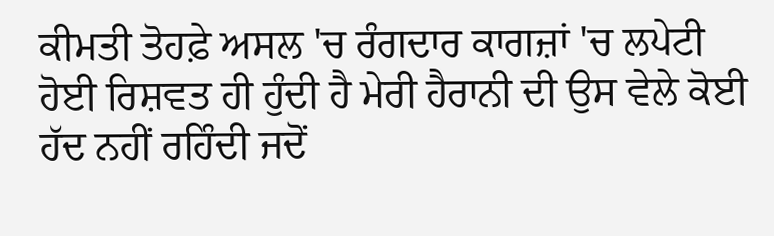ਕੀਮਤੀ ਤੋਹਫ਼ੇ ਅਸਲ 'ਚ ਰੰਗਦਾਰ ਕਾਗਜ਼ਾਂ 'ਚ ਲਪੇਟੀ ਹੋਈ ਰਿਸ਼ਵਤ ਹੀ ਹੁੰਦੀ ਹੈ ਮੇਰੀ ਹੈਰਾਨੀ ਦੀ ਉਸ ਵੇਲੇ ਕੋਈ ਹੱਦ ਨਹੀਂ ਰਹਿੰਦੀ ਜਦੋਂ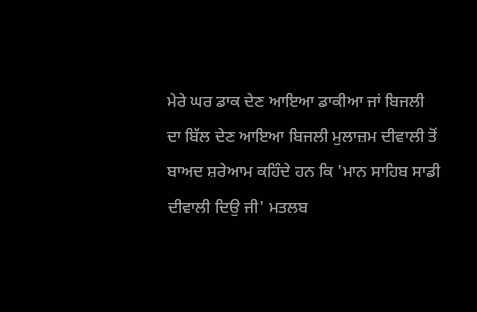ਮੇਰੇ ਘਰ ਡਾਕ ਦੇਣ ਆਇਆ ਡਾਕੀਆ ਜਾਂ ਬਿਜਲੀ ਦਾ ਬਿੱਲ ਦੇਣ ਆਇਆ ਬਿਜਲੀ ਮੁਲਾਜ਼ਮ ਦੀਵਾਲੀ ਤੋਂ ਬਾਅਦ ਸ਼ਰੇਆਮ ਕਹਿੰਦੇ ਹਨ ਕਿ 'ਮਾਨ ਸਾਹਿਬ ਸਾਡੀ ਦੀਵਾਲੀ ਦਿਉ ਜੀ' ਮਤਲਬ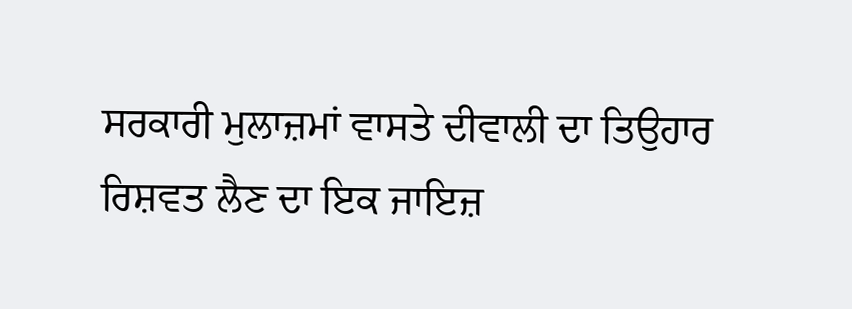ਸਰਕਾਰੀ ਮੁਲਾਜ਼ਮਾਂ ਵਾਸਤੇ ਦੀਵਾਲੀ ਦਾ ਤਿਉਹਾਰ ਰਿਸ਼ਵਤ ਲੈਣ ਦਾ ਇਕ ਜਾਇਜ਼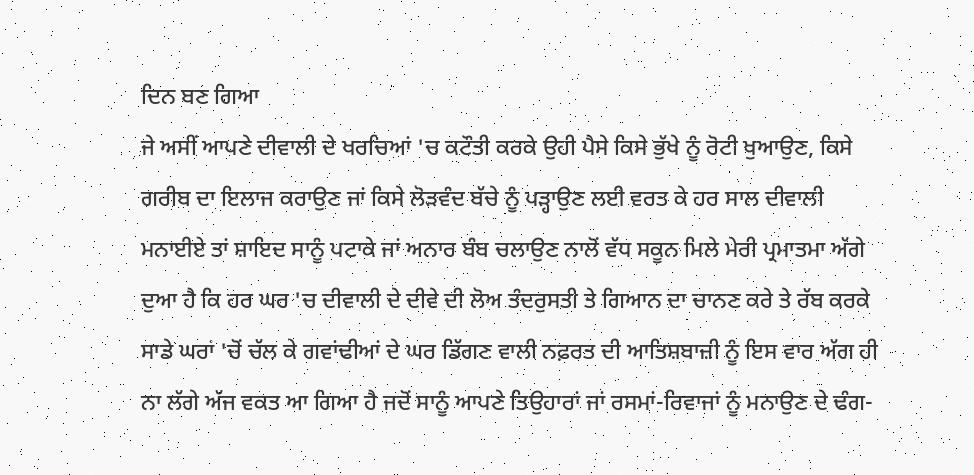ਦਿਨ ਬਣ ਗਿਆ
ਜੇ ਅਸੀਂ ਆਪਣੇ ਦੀਵਾਲੀ ਦੇ ਖਰਚਿਆਂ 'ਚ ਕਟੌਤੀ ਕਰਕੇ ਉਹੀ ਪੈਸੇ ਕਿਸੇ ਭੁੱਖੇ ਨੂੰ ਰੋਟੀ ਖੁਆਉਣ, ਕਿਸੇ ਗਰੀਬ ਦਾ ਇਲਾਜ ਕਰਾਉਣ ਜਾਂ ਕਿਸੇ ਲੋੜਵੰਦ ਬੱਚੇ ਨੂੰ ਪੜ੍ਹਾਉਣ ਲਈ ਵਰਤ ਕੇ ਹਰ ਸਾਲ ਦੀਵਾਲੀ ਮਨਾਈਏ ਤਾਂ ਸ਼ਾਇਦ ਸਾਨੂੰ ਪਟਾਕੇ ਜਾਂ ਅਨਾਰ ਬੰਬ ਚਲਾਉਣ ਨਾਲੋਂ ਵੱਧ ਸਕੂਨ ਮਿਲੇ ਮੇਰੀ ਪ੍ਰਮਾਤਮਾ ਅੱਗੇ ਦੁਆ ਹੈ ਕਿ ਹਰ ਘਰ 'ਚ ਦੀਵਾਲੀ ਦੇ ਦੀਵੇ ਦੀ ਲੋਅ ਤੰਦਰੁਸਤੀ ਤੇ ਗਿਆਨ ਦਾ ਚਾਨਣ ਕਰੇ ਤੇ ਰੱਬ ਕਰਕੇ ਸਾਡੇ ਘਰਾਂ 'ਚੋਂ ਚੱਲ ਕੇ ਗਵਾਂਢੀਆਂ ਦੇ ਘਰ ਡਿੱਗਣ ਵਾਲੀ ਨਫ਼ਰਤ ਦੀ ਆਤਿਸ਼ਬਾਜ਼ੀ ਨੂੰ ਇਸ ਵਾਰ ਅੱਗ ਹੀ ਨਾ ਲੱਗੇ ਅੱਜ ਵਕਤ ਆ ਗਿਆ ਹੈ ਜਦੋਂ ਸਾਨੂੰ ਆਪਣੇ ਤਿਉਹਾਰਾਂ ਜਾਂ ਰਸਮਾਂ-ਰਿਵਾਜਾਂ ਨੂੰ ਮਨਾਉਣ ਦੇ ਢੰਗ-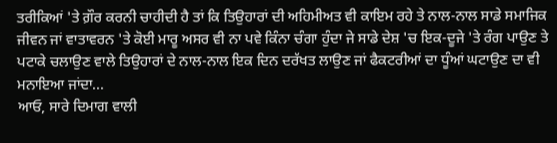ਤਰੀਕਿਆਂ 'ਤੇ ਗ਼ੌਰ ਕਰਨੀ ਚਾਹੀਦੀ ਹੈ ਤਾਂ ਕਿ ਤਿਉਹਾਰਾਂ ਦੀ ਅਹਿਮੀਅਤ ਵੀ ਕਾਇਮ ਰਹੇ ਤੇ ਨਾਲ-ਨਾਲ ਸਾਡੇ ਸਮਾਜਿਕ ਜੀਵਨ ਜਾਂ ਵਾਤਾਵਰਨ 'ਤੇ ਕੋਈ ਮਾਰੂ ਅਸਰ ਵੀ ਨਾ ਪਵੇ ਕਿੰਨਾ ਚੰਗਾ ਹੁੰਦਾ ਜੇ ਸਾਡੇ ਦੇਸ਼ 'ਚ ਇਕ-ਦੂਜੇ 'ਤੇ ਰੰਗ ਪਾਉਣ ਤੇ ਪਟਾਕੇ ਚਲਾਉਣ ਵਾਲੇ ਤਿਉਹਾਰਾਂ ਦੇ ਨਾਲ-ਨਾਲ ਇਕ ਦਿਨ ਦਰੱਖਤ ਲਾਉਣ ਜਾਂ ਫੈਕਟਰੀਆਂ ਦਾ ਧੂੰਆਂ ਘਟਾਉਣ ਦਾ ਵੀ ਮਨਾਇਆ ਜਾਂਦਾ...
ਆਓ, ਸਾਰੇ ਦਿਮਾਗ ਵਾਲੀ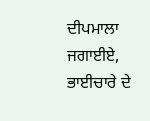ਦੀਪਮਾਲਾ ਜਗਾਈਏ,
ਭਾਈਚਾਰੇ ਦੇ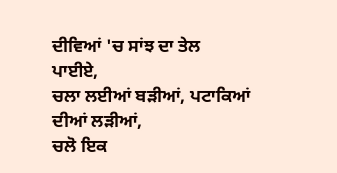ਦੀਵਿਆਂ 'ਚ ਸਾਂਝ ਦਾ ਤੇਲ ਪਾਈਏ,
ਚਲਾ ਲਈਆਂ ਬੜੀਆਂ, ਪਟਾਕਿਆਂ ਦੀਆਂ ਲੜੀਆਂ,
ਚਲੋ ਇਕ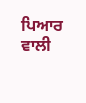ਪਿਆਰ ਵਾਲੀ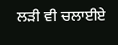ਲੜੀ ਵੀ ਚਲਾਈਏ